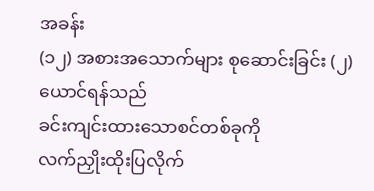အခန်း
(၁၂) အစားအသောက်များ စုဆောင်းခြင်း (၂)
ယောင်ရန်သည်
ခင်းကျင်းထားသောစင်တစ်ခုကို
လက်ညှိုးထိုးပြလိုက်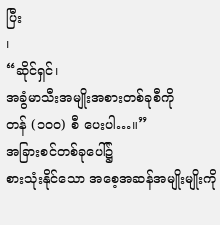ပြီး
၊
“ဆိုင်ရှင်၊
အခွံမာသီးအမျိုးအစားတစ်ခုစီကို
တန် (၁၀၀) စီ ပေးပါ…။”
အခြားစင်တစ်ခုပေါ်၌
စားသုံးနိုင်သော အစေ့အဆန်အမျိုးမျိုးကို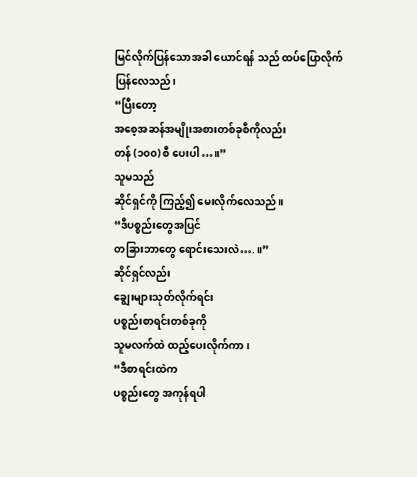မြင်လိုက်ပြန်သောအခါ ယောင်ရန် သည် ထပ်ပြောလိုက်ပြန်လေသည်၊
“ပြီးတော့
အစေ့အဆန်အမျိုးအစားတစ်ခုစီကိုလည်း
တန် (၁၀၀) စီ ပေးပါ…။”
သူမသည်
ဆိုင်ရှင်ကို ကြည့်၍ မေးလိုက်လေသည်။
“ဒီပစ္စည်းတွေအပြင်
တခြားဘာတွေ ရောင်းသေးလဲ….။”
ဆိုင်ရှင်လည်း
ချွေးများသုတ်လိုက်ရင်း
ပစ္စည်းစာရင်းတစ်ခုကို
သူမလက်ထဲ ထည့်ပေးလိုက်ကာ ၊
“ဒီစာရင်းထဲက
ပစ္စည်းတွေ အကုန်ရပါ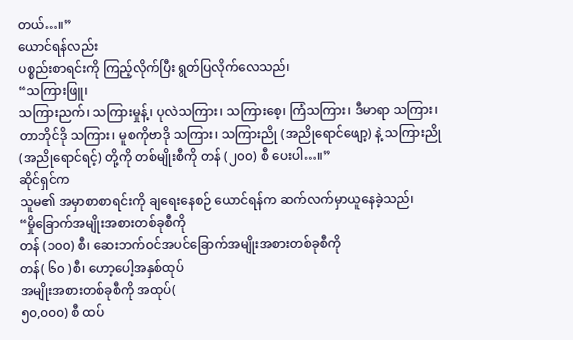တယ်…။”
ယောင်ရန်လည်း
ပစ္စည်းစာရင်းကို ကြည့်လိုက်ပြီး ရွတ်ပြလိုက်လေသည်၊
“သကြားဖြူ၊
သကြားညက်၊ သကြားမှုန့်၊ ပုလဲသကြား၊ သကြားစေ့၊ ကြံသကြား၊ ဒီမာရာ သကြား၊ တာဘိုင်ဒို သကြား၊ မူစကိုဗာဒို သကြား၊ သကြားညို (အညိုရောင်ဖျော့) နဲ့ သကြားညို (အညိုရောင်ရင့်) တို့ကို တစ်မျိုးစီကို တန် (၂၀၀) စီ ပေးပါ…။”
ဆိုင်ရှင်က
သူမ၏ အမှာစာစာရင်းကို ချရေးနေစဉ် ယောင်ရန်က ဆက်လက်မှာယူနေခဲ့သည်၊
“မှိုခြောက်အမျိုးအစားတစ်ခုစီကို
တန် (၁၀၀) စီ၊ ဆေးဘက်ဝင်အပင်ခြောက်အမျိုးအစားတစ်ခုစီကို
တန်( ၆၀ )စီ၊ ဟော့ပေါ့အနှစ်ထုပ်
အမျိုးအစားတစ်ခုစီကို အထုပ်(
၅၀,၀၀၀) စီ ထပ်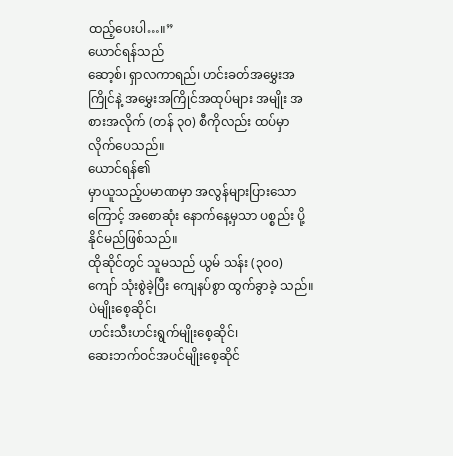ထည့်ပေးပါ…။”
ယောင်ရန်သည်
ဆော့စ်၊ ရှာလကာရည်၊ ဟင်းခတ်အမွှေးအကြိုင်နဲ့ အမွှေးအကြိုင်အထုပ်များ အမျိုး အစားအလိုက် (တန် ၃၀) စီကိုလည်း ထပ်မှာလိုက်ပေသည်။
ယောင်ရန်၏
မှာယူသည့်ပမာဏမှာ အလွန်များပြားသောကြောင့် အစောဆုံး နောက်နေ့မှသာ ပစ္စည်း ပို့နိုင်မည်ဖြစ်သည်။
ထိုဆိုင်တွင် သူမသည် ယွမ် သန်း (၃၀၀) ကျော် သုံးစွဲခဲ့ပြီး ကျေနပ်စွာ ထွက်ခွာခဲ့ သည်။
ပဲမျိုးစေ့ဆိုင်၊
ဟင်းသီးဟင်းရွက်မျိုးစေ့ဆိုင်၊
ဆေးဘက်ဝင်အပင်မျိုးစေ့ဆိုင်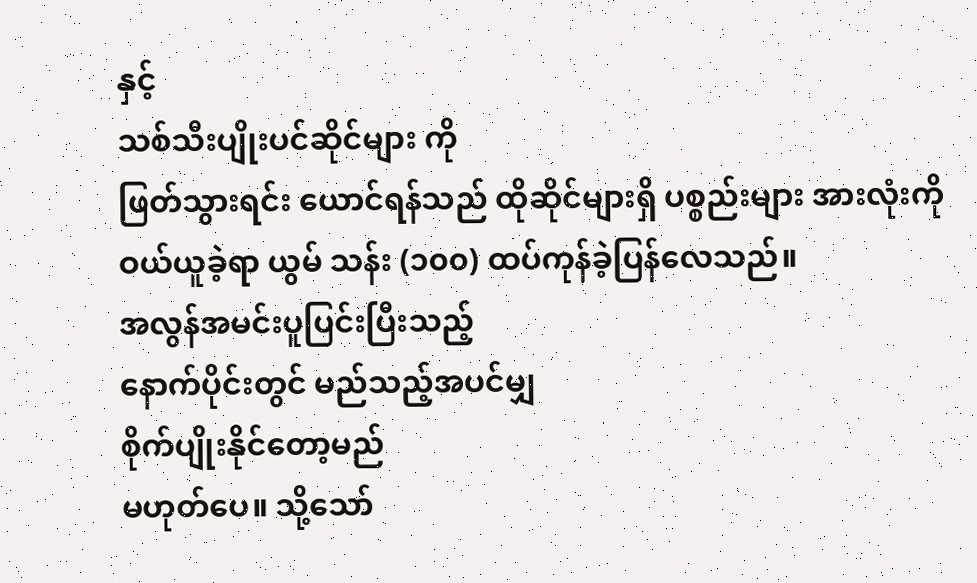နှင့်
သစ်သီးပျိုးပင်ဆိုင်များ ကို
ဖြတ်သွားရင်း ယောင်ရန်သည် ထိုဆိုင်များရှိ ပစ္စည်းများ အားလုံးကို ဝယ်ယူခဲ့ရာ ယွမ် သန်း (၁၀၀) ထပ်ကုန်ခဲ့ပြန်လေသည်။
အလွန်အမင်းပူပြင်းပြီးသည့်
နောက်ပိုင်းတွင် မည်သည့်အပင်မျှ
စိုက်ပျိုးနိုင်တော့မည်
မဟုတ်ပေ။ သို့သော်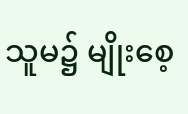သူမ၌ မျိုးစေ့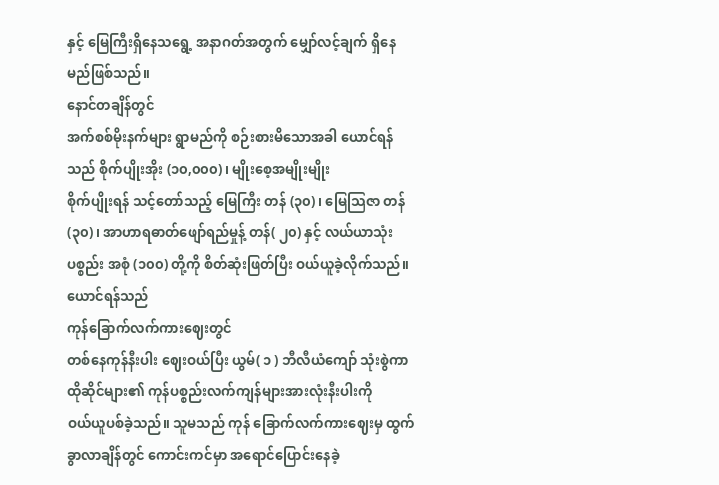နှင့် မြေကြီးရှိနေသရွေ့ အနာဂတ်အတွက် မျှော်လင့်ချက် ရှိနေမည်ဖြစ်သည်။
နောင်တချိန်တွင်
အက်စစ်မိုးနက်များ ရွာမည်ကို စဉ်းစားမိသောအခါ ယောင်ရန်သည် စိုက်ပျိုးအိုး (၁၀,၀၀၀)၊ မျိုးစေ့အမျိုးမျိုး
စိုက်ပျိုးရန် သင့်တော်သည့် မြေကြီး တန် (၃၀) ၊ မြေသြဇာ တန် (၃၀)၊ အာဟာရဓာတ်ဖျော်ရည်မှုန့် တန်( ၂၀) နှင့် လယ်ယာသုံးပစ္စည်း အစုံ (၁၀၀) တို့ကို စိတ်ဆုံးဖြတ်ပြီး ဝယ်ယူခဲ့လိုက်သည်။
ယောင်ရန်သည်
ကုန်ခြောက်လက်ကားဈေးတွင်
တစ်နေကုန်နီးပါး ဈေးဝယ်ပြီး ယွမ်( ၁ ) ဘီလီယံကျော် သုံးစွဲကာ ထိုဆိုင်များ၏ ကုန်ပစ္စည်းလက်ကျန်များအားလုံးနီးပါးကို
ဝယ်ယူပစ်ခဲ့သည်။ သူမသည် ကုန် ခြောက်လက်ကားဈေးမှ ထွက်ခွာလာချိန်တွင် ကောင်းကင်မှာ အရောင်ပြောင်းနေခဲ့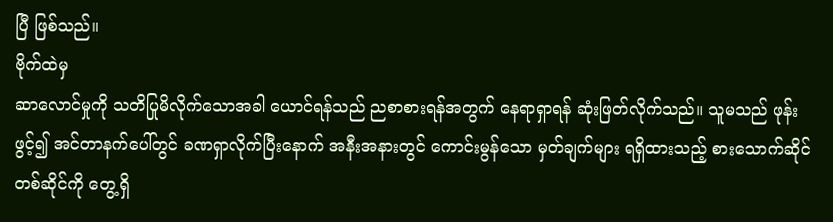ပြီ ဖြစ်သည်။
ဗိုက်ထဲမှ
ဆာလောင်မှုကို သတိပြုမိလိုက်သောအခါ ယောင်ရန်သည် ညစာစားရန်အတွက် နေရာရှာရန် ဆုံးဖြတ်လိုက်သည်။ သူမသည် ဖုန်းဖွင့်၍ အင်တာနက်ပေါ်တွင် ခဏရှာလိုက်ပြီးနောက် အနီးအနားတွင် ကောင်းမွန်သော မှတ်ချက်များ ရရှိထားသည့် စားသောက်ဆိုင်တစ်ဆိုင်ကို တွေ့ရှိ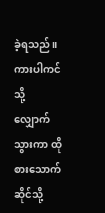ခဲ့ရသည်။ ကားပါကင် သို့ လျှောက်သွားကာ ထိုစားသောက်ဆိုင်သို့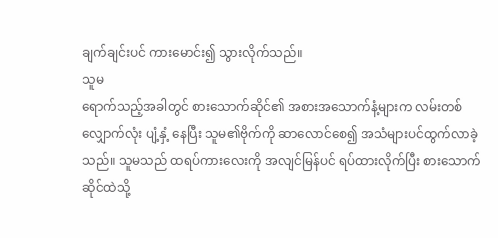ချက်ချင်းပင် ကားမောင်း၍ သွားလိုက်သည်။
သူမ
ရောက်သည့်အခါတွင် စားသောက်ဆိုင်၏ အစားအသောက်နံ့များက လမ်းတစ်လျှောက်လုံး ပျံ့နှံ့ နေပြီး သူမ၏ဗိုက်ကို ဆာလောင်စေ၍ အသံများပင်ထွက်လာခဲ့သည်။ သူမသည် ထရပ်ကားလေးကို အလျင်မြန်ပင် ရပ်ထားလိုက်ပြီး စားသောက်ဆိုင်ထဲသို့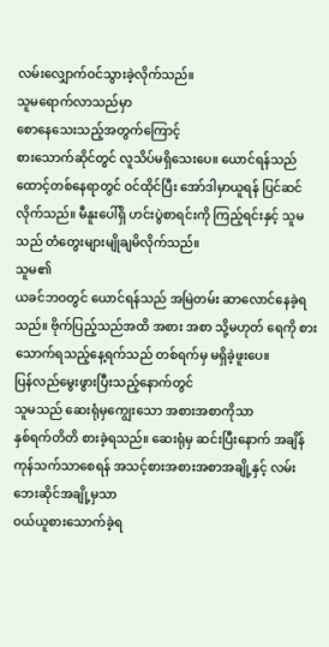လမ်းလျှောက်ဝင်သွားခဲ့လိုက်သည်။
သူမရောက်လာသည်မှာ
စောနေသေးသည့်အတွက်ကြောင့်
စားသောက်ဆိုင်တွင် လူသိပ်မရှိသေးပေ။ ယောင်ရန်သည် ထောင့်တစ်နေရာတွင် ဝင်ထိုင်ပြီး အော်ဒါမှာယူရန် ပြင်ဆင်လိုက်သည်။ မီနူးပေါ်ရှိ ဟင်းပွဲစာရင်းကို ကြည့်ရင်းနှင့် သူမသည် တံတွေးများမျိုချမိလိုက်သည်။
သူမ၏
ယခင်ဘဝတွင် ယောင်ရန်သည် အမြဲတမ်း ဆာလောင်နေခဲ့ရသည်။ ဗိုက်ပြည့်သည်အထိ အစား အစာ သို့မဟုတ် ရေကို စားသောက်ရသည့်နေ့ရက်သည် တစ်ရက်မှ မရှိခဲ့ဖူးပေ။
ပြန်လည်မွေးဖွားပြီးသည့်နောက်တွင်
သူမသည် ဆေးရုံမှကျွေးသော အစားအစာကိုသာ
နှစ်ရက်တိတိ စားခဲ့ရသည်။ ဆေးရုံမှ ဆင်းပြီးနောက် အချိန်ကုန်သက်သာစေရန် အသင့်စားအစားအစာအချို့နှင့် လမ်းဘေးဆိုင်အချို့မှသာ
ဝယ်ယူစားသောက်ခဲ့ရ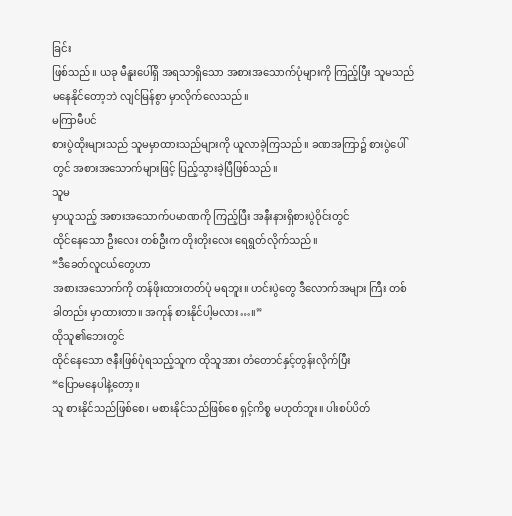ခြင်း
ဖြစ်သည်။ ယခု မီနူးပေါ်ရှိ အရသာရှိသော အစားအသောက်ပုံများကို ကြည့်ပြီး သူမသည် မနေနိုင်တော့ဘဲ လျင်မြန်စွာ မှာလိုက်လေသည်။
မကြာမီပင်
စားပွဲထိုးများသည် သူမမှာထားသည်များကို ယူလာခဲ့ကြသည်။ ခဏအကြာ၌ စားပွဲပေါ်တွင် အစားအသောက်များဖြင့် ပြည့်သွားခဲ့ပြီဖြစ်သည်။
သူမ
မှာယူသည့် အစားအသောက်ပမာဏကို ကြည့်ပြီး အနီးနားရှိစားပွဲဝိုင်းတွင်
ထိုင်နေသော ဦးလေး တစ်ဦးက တိုးတိုးလေး ရေရွတ်လိုက်သည်။
“ဒီခေတ်လူငယ်တွေဟာ
အစားအသောက်ကို တန်ဖိုးထားတတ်ပုံ မရဘူး။ ဟင်းပွဲတွေ ဒီလောက်အများ ကြီး တစ်ခါတည်း မှာထားတာ။ အကုန် စားနိုင်ပါ့မလား…။”
ထိုသူ၏ဘေးတွင်
ထိုင်နေသော ဇနီးဖြစ်ပုံရသည့်သူက ထိုသူအား တံတောင်နှင့်တွန်းလိုက်ပြီး
“ပြောမနေပါနဲ့တော့။
သူ စားနိုင်သည်ဖြစ်စေ၊ မစားနိုင်သည်ဖြစ်စေ ရှင့်ကိစ္စ မဟုတ်ဘူး။ ပါးစပ်ပိတ်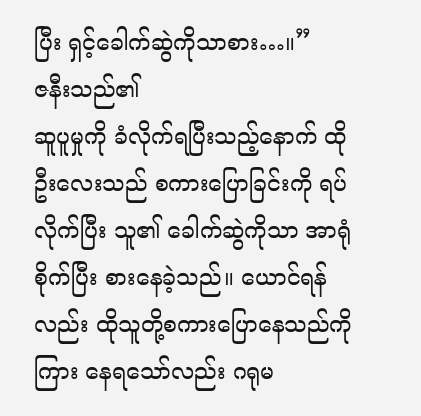ပြီး ရှင့်ခေါက်ဆွဲကိုသာစား…။”
ဇနီးသည်၏
ဆူပူမှုကို ခံလိုက်ရပြီးသည့်နောက် ထိုဦးလေးသည် စကားပြောခြင်းကို ရပ်လိုက်ပြီး သူ၏ ခေါက်ဆွဲကိုသာ အာရုံစိုက်ပြီး စားနေခဲ့သည်။ ယောင်ရန်လည်း ထိုသူတို့စကားပြောနေသည်ကို ကြား နေရသော်လည်း ဂရုမ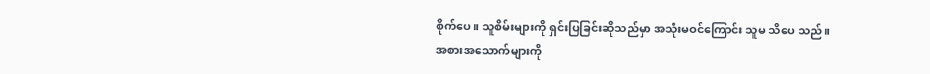စိုက်ပေ။ သူစိမ်းများကို ရှင်းပြခြင်းဆိုသည်မှာ အသုံးမဝင်ကြောင်း သူမ သိပေ သည်။
အစားအသောက်များကို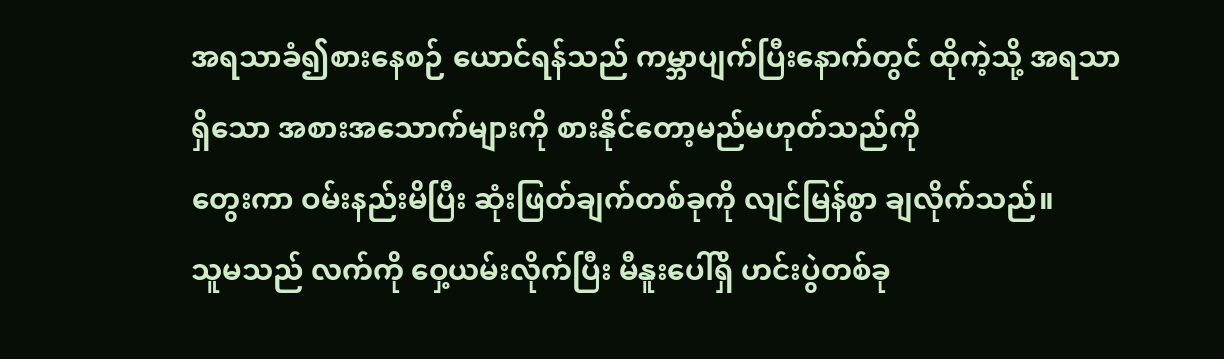အရသာခံ၍စားနေစဉ် ယောင်ရန်သည် ကမ္ဘာပျက်ပြီးနောက်တွင် ထိုကဲ့သို့ အရသာရှိသော အစားအသောက်များကို စားနိုင်တော့မည်မဟုတ်သည်ကို
တွေးကာ ဝမ်းနည်းမိပြီး ဆုံးဖြတ်ချက်တစ်ခုကို လျင်မြန်စွာ ချလိုက်သည်။
သူမသည် လက်ကို ဝှေ့ယမ်းလိုက်ပြီး မီနူးပေါ်ရှိ ဟင်းပွဲတစ်ခု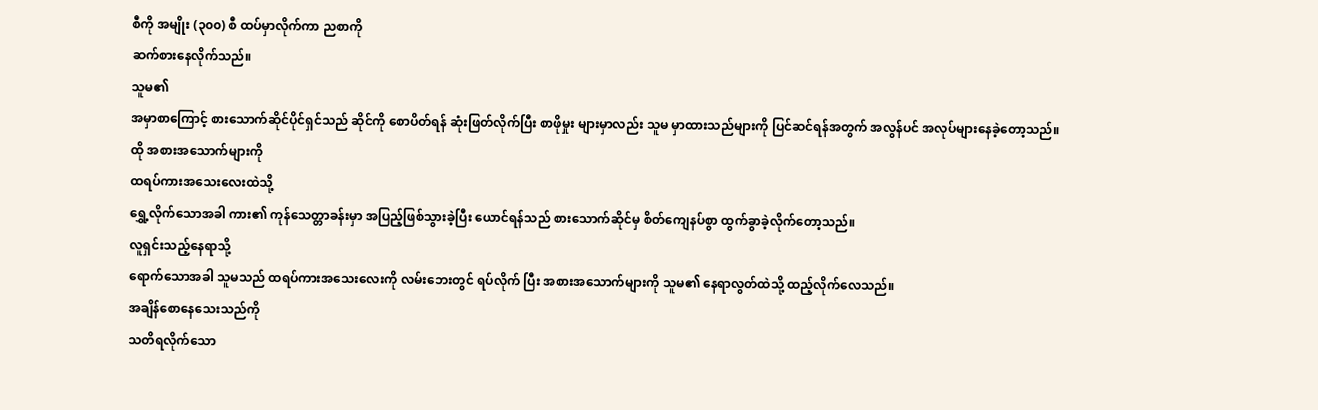စီကို အမျိုး (၃၀၀) စီ ထပ်မှာလိုက်ကာ ညစာကို
ဆက်စားနေလိုက်သည်။
သူမ၏
အမှာစာကြောင့် စားသောက်ဆိုင်ပိုင်ရှင်သည် ဆိုင်ကို စောပိတ်ရန် ဆုံးဖြတ်လိုက်ပြီး စာဖိုမှုး များမှာလည်း သူမ မှာထားသည်များကို ပြင်ဆင်ရန်အတွက် အလွန်ပင် အလုပ်များနေခဲ့တော့သည်။
ထို အစားအသောက်များကို
ထရပ်ကားအသေးလေးထဲသို့
ရွှေ့လိုက်သောအခါ ကား၏ ကုန်သေတ္တာခန်းမှာ အပြည့်ဖြစ်သွားခဲ့ပြီး ယောင်ရန်သည် စားသောက်ဆိုင်မှ စိတ်ကျေနပ်စွာ ထွက်ခွာခဲ့လိုက်တော့သည်။
လူရှင်းသည့်နေရာသို့
ရောက်သောအခါ သူမသည် ထရပ်ကားအသေးလေးကို လမ်းဘေးတွင် ရပ်လိုက် ပြီး အစားအသောက်များကို သူမ၏ နေရာလွတ်ထဲသို့ ထည့်လိုက်လေသည်။
အချိန်စောနေသေးသည်ကို
သတိရလိုက်သော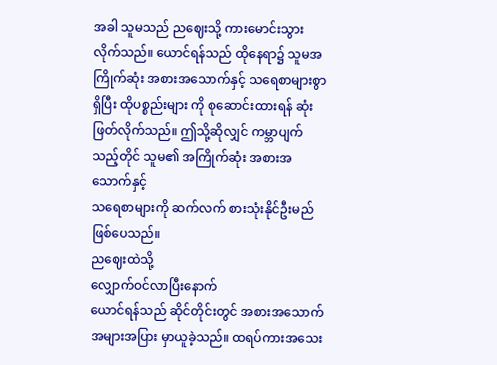အခါ သူမသည် ညဈေးသို့ ကားမောင်းသွားလိုက်သည်။ ယောင်ရန်သည် ထိုနေရာ၌ သူမအကြိုက်ဆုံး အစားအသောက်နှင့် သရေစာများစွာရှိပြီး ထိုပစ္စည်းများ ကို စုဆောင်းထားရန် ဆုံးဖြတ်လိုက်သည်။ ဤသို့ဆိုလျှင် ကမ္ဘာပျက်သည့်တိုင် သူမ၏ အကြိုက်ဆုံး အစားအသောက်နှင့်
သရေစာများကို ဆက်လက် စားသုံးနိုင်ဦးမည်ဖြစ်ပေသည်။
ညဈေးထဲသို့
လျှောက်ဝင်လာပြီးနောက်
ယောင်ရန်သည် ဆိုင်တိုင်းတွင် အစားအသောက် အများအပြား မှာယူခဲ့သည်။ ထရပ်ကားအသေး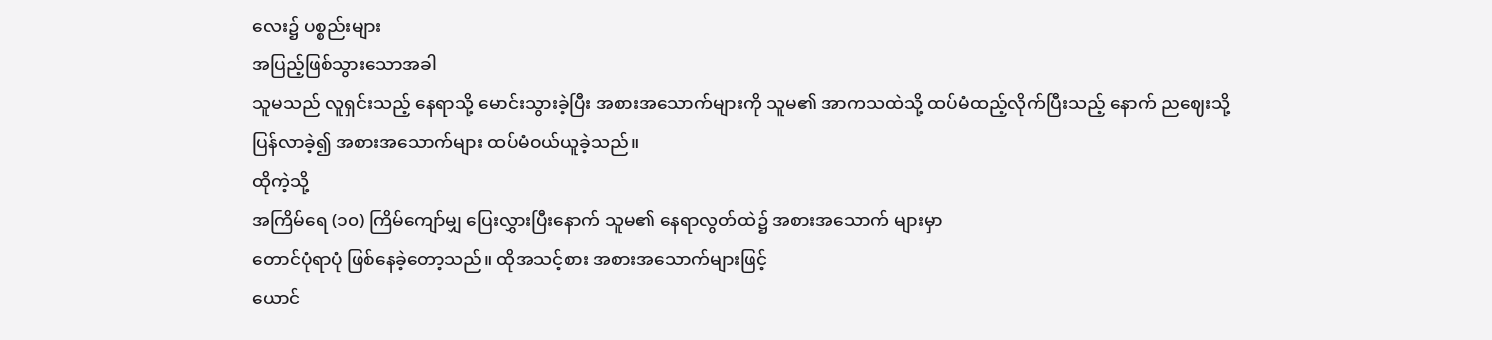လေး၌ ပစ္စည်းများ
အပြည့်ဖြစ်သွားသောအခါ
သူမသည် လူရှင်းသည့် နေရာသို့ မောင်းသွားခဲ့ပြီး အစားအသောက်များကို သူမ၏ အာကသထဲသို့ ထပ်မံထည့်လိုက်ပြီးသည့် နောက် ညဈေးသို့
ပြန်လာခဲ့၍ အစားအသောက်များ ထပ်မံဝယ်ယူခဲ့သည်။
ထိုကဲ့သို့
အကြိမ်ရေ (၁၀) ကြိမ်ကျော်မျှ ပြေးလွှားပြီးနောက် သူမ၏ နေရာလွတ်ထဲ၌ အစားအသောက် များမှာ
တောင်ပုံရာပုံ ဖြစ်နေခဲ့တော့သည်။ ထိုအသင့်စား အစားအသောက်များဖြင့်
ယောင်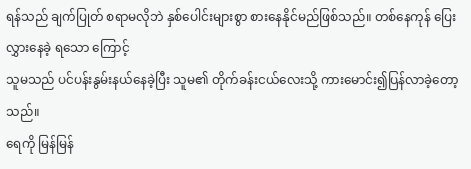ရန်သည် ချက်ပြုတ် စရာမလိုဘဲ နှစ်ပေါင်းများစွာ စားနေနိုင်မည်ဖြစ်သည်။ တစ်နေကုန် ပြေးလွှားနေခဲ့ ရသော ကြောင့်
သူမသည် ပင်ပန်းနွမ်းနယ်နေခဲ့ပြီး သူမ၏ တိုက်ခန်းငယ်လေးသို့ ကားမောင်း၍ပြန်လာခဲ့တော့ သည်။
ရေကို မြန်မြန်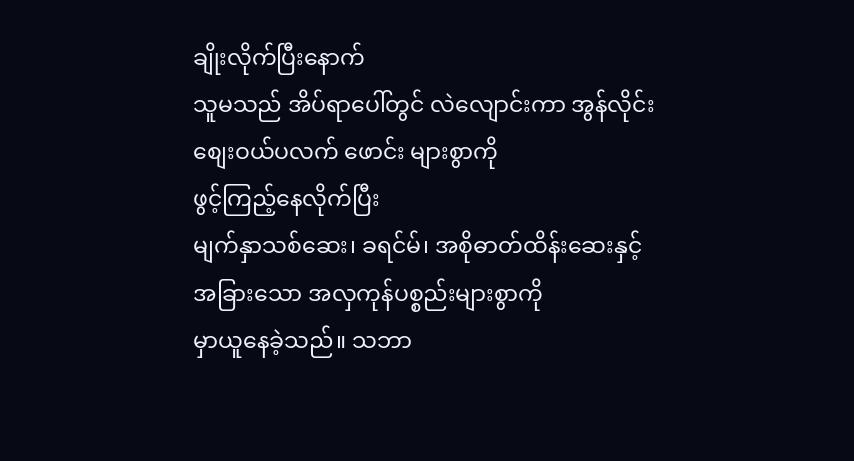ချိုးလိုက်ပြီးနောက်
သူမသည် အိပ်ရာပေါ်တွင် လဲလျောင်းကာ အွန်လိုင်းစျေးဝယ်ပလက် ဖောင်း များစွာကို
ဖွင့်ကြည့်နေလိုက်ပြီး
မျက်နှာသစ်ဆေး၊ ခရင်မ်၊ အစိုဓာတ်ထိန်းဆေးနှင့် အခြားသော အလှကုန်ပစ္စည်းများစွာကို
မှာယူနေခဲ့သည်။ သဘာ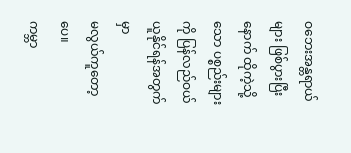ဝဘေးအန္တရာယ်များ ဖြစ်ပွားပြီးနောက် ထိုကဲ့သို့ သော ပစ္စည်းများကို ပြန်လည်ဝယ်ယူနိုင်ရန်အတွက်မှာ
မလွယ်ကူတော့ပေ။
ကမ္ဘာ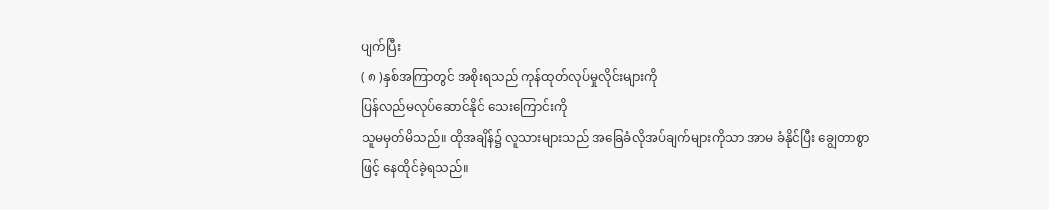ပျက်ပြီး
( ၈ )နှစ်အကြာတွင် အစိုးရသည် ကုန်ထုတ်လုပ်မှုလိုင်းများကို
ပြန်လည်မလုပ်ဆောင်နိုင် သေးကြောင်းကို
သူမမှတ်မိသည်။ ထိုအချိန်၌ လူသားများသည် အခြေခံလိုအပ်ချက်များကိုသာ အာမ ခံနိုင်ပြီး ချွေတာစွာဖြင့် နေထိုင်ခဲ့ရသည်။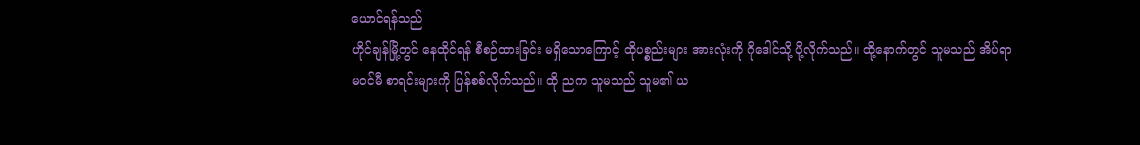ယောင်ရန်သည်
ဟိုင်ချန်မြို့တွင် နေထိုင်ရန် စီစဉ်ထားခြင်း မရှိသောကြောင့် ထိုပစ္စည်းများ အားလုံးကို ဂိုဒေါင်သို့ ပို့လိုက်သည်။ ထို့နောက်တွင် သူမသည် အိပ်ရာမဝင်မီ စာရင်းများကို ပြန်စစ်လိုက်သည်။ ထို ညက သူမသည် သူမ၏ ယ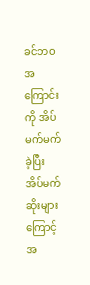ခင်ဘဝအကြောင်းကို အိပ်မက်မက်ခဲ့ပြီး အိပ်မက်ဆိုးများကြောင့် အ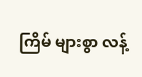ကြိမ် များစွာ လန့်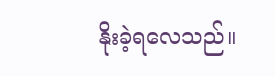နိုးခဲ့ရလေသည်။